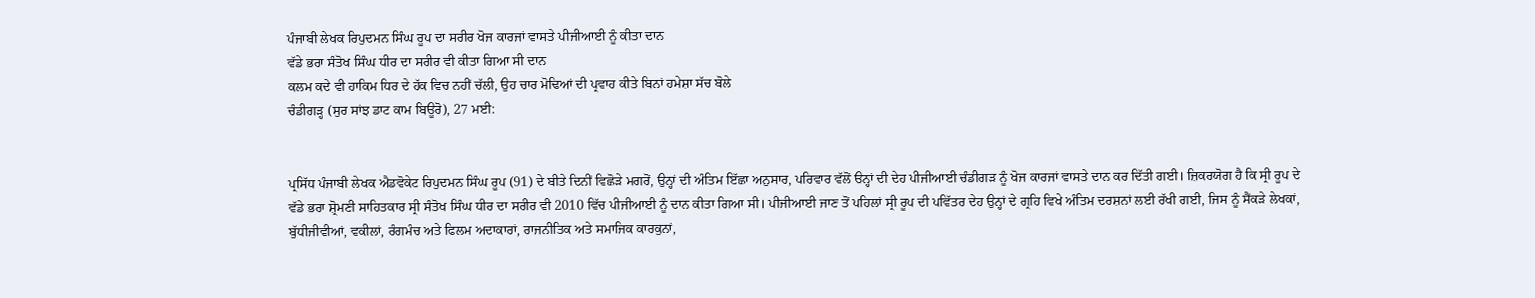ਪੰਜਾਬੀ ਲੇਖਕ ਰਿਪੁਦਮਨ ਸਿੰਘ ਰੂਪ ਦਾ ਸਰੀਰ ਖੋਜ ਕਾਰਜਾਂ ਵਾਸਤੇ ਪੀਜੀਆਈ ਨੂੰ ਕੀਤਾ ਦਾਨ
ਵੱਡੇ ਭਰਾ ਸੰਤੋਖ ਸਿੰਘ ਧੀਰ ਦਾ ਸਰੀਰ ਵੀ ਕੀਤਾ ਗਿਆ ਸੀ ਦਾਨ
ਕਲਮ ਕਦੇ ਵੀ ਹਾਕਿਮ ਧਿਰ ਦੇ ਹੱਕ ਵਿਚ ਨਹੀਂ ਚੱਲੀ, ਉਹ ਚਾਰ ਮੋਢਿਆਂ ਦੀ ਪ੍ਰਵਾਹ ਕੀਤੇ ਬਿਨਾਂ ਹਮੇਸ਼ਾ ਸੱਚ ਬੋਲੇ
ਚੰਡੀਗੜ੍ਹ (ਸੁਰ ਸਾਂਝ ਡਾਟ ਕਾਮ ਬਿਊਰੋ), 27 ਮਈ:


ਪ੍ਰਸਿੱਧ ਪੰਜਾਬੀ ਲੇਖਕ ਐਡਵੋਕੇਟ ਰਿਪੁਦਮਨ ਸਿੰਘ ਰੂਪ (91) ਦੇ ਬੀਤੇ ਦਿਨੀਂ ਵਿਛੋੜੇ ਮਗਰੋਂ, ਉਨ੍ਹਾਂ ਦੀ ਅੰਤਿਮ ਇੱਛਾ ਅਨੁਸਾਰ, ਪਰਿਵਾਰ ਵੱਲੋਂ ੳਨ੍ਹਾਂ ਦੀ ਦੇਹ ਪੀਜੀਆਈ ਚੰਡੀਗੜ ਨੂੰ ਖੋਜ ਕਾਰਜਾਂ ਵਾਸਤੇ ਦਾਨ ਕਰ ਦਿੱਤੀ ਗਈ। ਜ਼ਿਕਰਯੋਗ ਹੈ ਕਿ ਸ੍ਰੀ ਰੂਪ ਦੇ ਵੱਡੇ ਭਰਾ ਸ਼੍ਰੋਮਣੀ ਸਾਹਿਤਕਾਰ ਸ੍ਰੀ ਸੰਤੋਖ ਸਿੰਘ ਧੀਰ ਦਾ ਸਰੀਰ ਵੀ 2010 ਵਿੱਚ ਪੀਜੀਆਈ ਨੂੰ ਦਾਨ ਕੀਤਾ ਗਿਆ ਸੀ। ਪੀਜੀਆਈ ਜਾਣ ਤੋਂ ਪਹਿਲਾਂ ਸ੍ਰੀ ਰੂਪ ਦੀ ਪਵਿੱਤਰ ਦੇਹ ਉਨ੍ਹਾਂ ਦੇ ਗ੍ਰਹਿ ਵਿਖੇ ਅੰਤਿਮ ਦਰਸ਼ਨਾਂ ਲਈ ਰੱਖੀ ਗਈ, ਜਿਸ ਨੂੰ ਸੈਂਕੜੇ ਲੇਖਕਾਂ, ਬੁੱਧੀਜੀਵੀਆਂ, ਵਕੀਲਾਂ, ਰੰਗਮੰਚ ਅਤੇ ਫਿਲਮ ਅਦਾਕਾਰਾਂ, ਰਾਜਨੀਤਿਕ ਅਤੇ ਸਮਾਜਿਕ ਕਾਰਕੁਨਾਂ,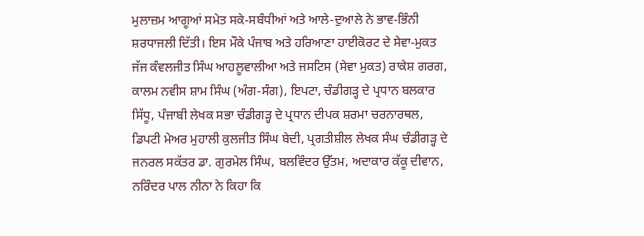ਮੁਲਾਜ਼ਮ ਆਗੂਆਂ ਸਮੇਤ ਸਕੇ-ਸਬੰਧੀਆਂ ਅਤੇ ਆਲੇ-ਦੁਆਲੇ ਨੇ ਭਾਵ-ਭਿੰਨੀ ਸ਼ਰਧਾਜਲੀ ਦਿੱਤੀ। ਇਸ ਮੌਕੇ ਪੰਜਾਬ ਅਤੇ ਹਰਿਆਣਾ ਹਾਈਕੋਰਟ ਦੇ ਸੇਵਾ-ਮੁਕਤ ਜੱਜ ਕੰਵਲਜੀਤ ਸਿੰਘ ਆਹਲੂਵਾਲੀਆ ਅਤੇ ਜਸਟਿਸ (ਸੇਵਾ ਮੁਕਤ) ਰਾਕੇਸ਼ ਗਰਗ, ਕਾਲਮ ਨਵੀਸ ਸ਼ਾਮ ਸਿੰਘ (ਅੰਗ-ਸੰਗ), ਇਪਟਾ, ਚੰਡੀਗੜ੍ਹ ਦੇ ਪ੍ਰਧਾਨ ਬਲਕਾਰ ਸਿੱਧੂ, ਪੰਜਾਬੀ ਲੇਖਕ ਸਭਾ ਚੰਡੀਗੜ੍ਹ ਦੇ ਪ੍ਰਧਾਨ ਦੀਪਕ ਸ਼ਰਮਾ ਚਰਨਾਰਥਲ, ਡਿਪਟੀ ਮੇਅਰ ਮੁਹਾਲੀ ਕੁਲਜੀਤ ਸਿੰਘ ਬੇਦੀ, ਪ੍ਰਗਤੀਸ਼ੀਲ ਲੇਖਕ ਸੰਘ ਚੰਡੀਗੜ੍ਹ ਦੇ ਜਨਰਲ ਸਕੱਤਰ ਡਾ. ਗੁਰਮੇਲ ਸਿੰਘ, ਬਲਵਿੰਦਰ ਉੱਤਮ, ਅਦਾਕਾਰ ਕੱਕੂ ਦੀਵਾਨ, ਨਰਿੰਦਰ ਪਾਲ ਨੀਨਾ ਨੇ ਕਿਹਾ ਕਿ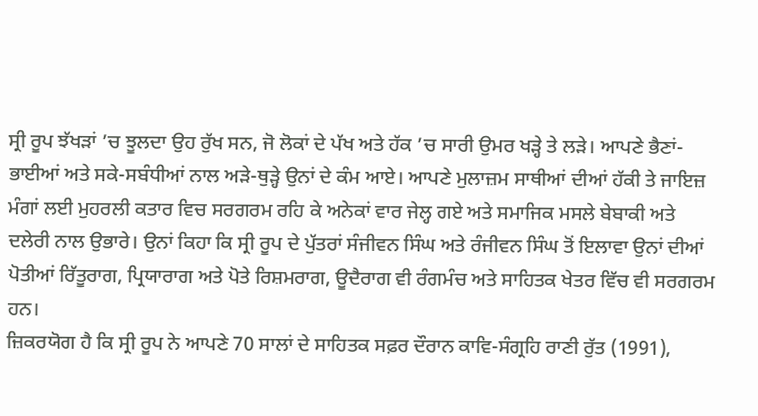ਸ੍ਰੀ ਰੂਪ ਝੱਖੜਾਂ ’ਚ ਝੂਲਦਾ ਉਹ ਰੁੱਖ ਸਨ, ਜੋ ਲੋਕਾਂ ਦੇ ਪੱਖ ਅਤੇ ਹੱਕ ’ਚ ਸਾਰੀ ਉਮਰ ਖੜ੍ਹੇ ਤੇ ਲੜੇ। ਆਪਣੇ ਭੈਣਾਂ-ਭਾਈਆਂ ਅਤੇ ਸਕੇ-ਸਬੰਧੀਆਂ ਨਾਲ ਅੜੇ-ਥੁੜ੍ਹੇ ਉਨਾਂ ਦੇ ਕੰਮ ਆਏ। ਆਪਣੇ ਮੁਲਾਜ਼ਮ ਸਾਥੀਆਂ ਦੀਆਂ ਹੱਕੀ ਤੇ ਜਾਇਜ਼ ਮੰਗਾਂ ਲਈ ਮੁਹਰਲੀ ਕਤਾਰ ਵਿਚ ਸਰਗਰਮ ਰਹਿ ਕੇ ਅਨੇਕਾਂ ਵਾਰ ਜੇਲ੍ਹ ਗਏ ਅਤੇ ਸਮਾਜਿਕ ਮਸਲੇ ਬੇਬਾਕੀ ਅਤੇ ਦਲੇਰੀ ਨਾਲ ਉਭਾਰੇ। ਉਨਾਂ ਕਿਹਾ ਕਿ ਸ੍ਰੀ ਰੂਪ ਦੇ ਪੁੱਤਰਾਂ ਸੰਜੀਵਨ ਸਿੰਘ ਅਤੇ ਰੰਜੀਵਨ ਸਿੰਘ ਤੋਂ ਇਲਾਵਾ ਉਨਾਂ ਦੀਆਂ ਪੋਤੀਆਂ ਰਿੱਤੂਰਾਗ, ਪ੍ਰਿਯਾਰਾਗ ਅਤੇ ਪੋਤੇ ਰਿਸ਼ਮਰਾਗ, ਊਦੈਰਾਗ ਵੀ ਰੰਗਮੰਚ ਅਤੇ ਸਾਹਿਤਕ ਖੇਤਰ ਵਿੱਚ ਵੀ ਸਰਗਰਮ ਹਨ।
ਜ਼ਿਕਰਯੋਗ ਹੈ ਕਿ ਸ੍ਰੀ ਰੂਪ ਨੇ ਆਪਣੇ 70 ਸਾਲਾਂ ਦੇ ਸਾਹਿਤਕ ਸਫ਼ਰ ਦੌਰਾਨ ਕਾਵਿ-ਸੰਗ੍ਰਹਿ ਰਾਣੀ ਰੁੱਤ (1991),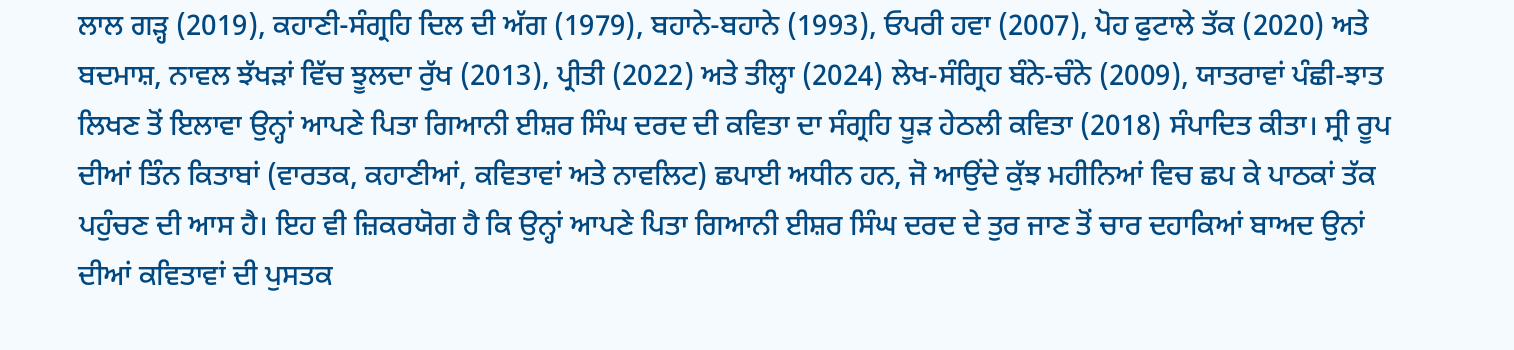ਲਾਲ ਗੜ੍ਹ (2019), ਕਹਾਣੀ-ਸੰਗ੍ਰਹਿ ਦਿਲ ਦੀ ਅੱਗ (1979), ਬਹਾਨੇ-ਬਹਾਨੇ (1993), ਓਪਰੀ ਹਵਾ (2007), ਪੋਹ ਫੁਟਾਲੇ ਤੱਕ (2020) ਅਤੇ ਬਦਮਾਸ਼, ਨਾਵਲ ਝੱਖੜਾਂ ਵਿੱਚ ਝੂਲਦਾ ਰੁੱਖ (2013), ਪ੍ਰੀਤੀ (2022) ਅਤੇ ਤੀਲ੍ਹਾ (2024) ਲੇਖ-ਸੰਗ੍ਰਿਹ ਬੰਨੇ-ਚੰਨੇ (2009), ਯਾਤਰਾਵਾਂ ਪੰਛੀ-ਝਾਤ ਲਿਖਣ ਤੋਂ ਇਲਾਵਾ ਉਨ੍ਹਾਂ ਆਪਣੇ ਪਿਤਾ ਗਿਆਨੀ ਈਸ਼ਰ ਸਿੰਘ ਦਰਦ ਦੀ ਕਵਿਤਾ ਦਾ ਸੰਗ੍ਰਹਿ ਧੂੜ ਹੇਠਲੀ ਕਵਿਤਾ (2018) ਸੰਪਾਦਿਤ ਕੀਤਾ। ਸ੍ਰੀ ਰੂਪ ਦੀਆਂ ਤਿੰਨ ਕਿਤਾਬਾਂ (ਵਾਰਤਕ, ਕਹਾਣੀਆਂ, ਕਵਿਤਾਵਾਂ ਅਤੇ ਨਾਵਲਿਟ) ਛਪਾਈ ਅਧੀਨ ਹਨ, ਜੋ ਆਉਂਦੇ ਕੁੱਝ ਮਹੀਨਿਆਂ ਵਿਚ ਛਪ ਕੇ ਪਾਠਕਾਂ ਤੱਕ ਪਹੁੰਚਣ ਦੀ ਆਸ ਹੈ। ਇਹ ਵੀ ਜ਼ਿਕਰਯੋਗ ਹੈ ਕਿ ਉਨ੍ਹਾਂ ਆਪਣੇ ਪਿਤਾ ਗਿਆਨੀ ਈਸ਼ਰ ਸਿੰਘ ਦਰਦ ਦੇ ਤੁਰ ਜਾਣ ਤੋਂ ਚਾਰ ਦਹਾਕਿਆਂ ਬਾਅਦ ਉਨਾਂ ਦੀਆਂ ਕਵਿਤਾਵਾਂ ਦੀ ਪੁਸਤਕ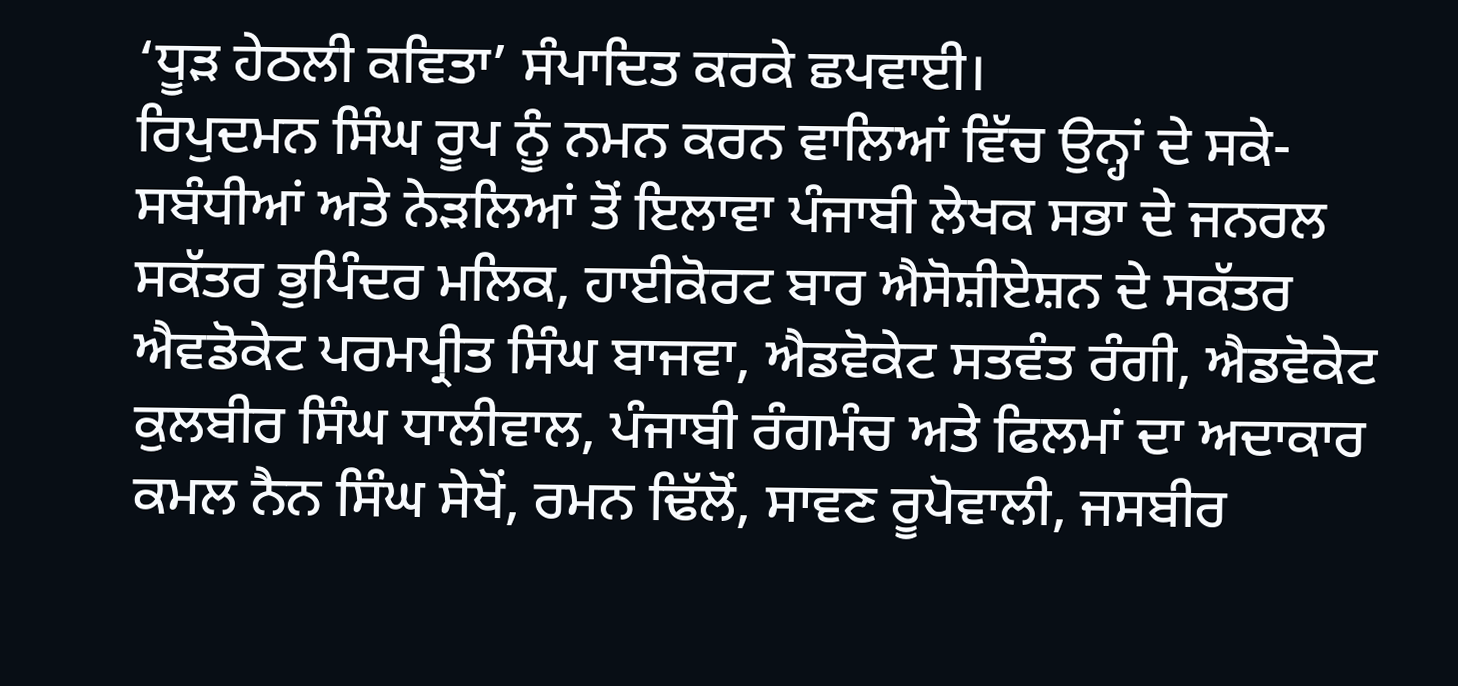‘ਧੂੜ ਹੇਠਲੀ ਕਵਿਤਾ’ ਸੰਪਾਦਿਤ ਕਰਕੇ ਛਪਵਾਈ।
ਰਿਪੁਦਮਨ ਸਿੰਘ ਰੂਪ ਨੂੰ ਨਮਨ ਕਰਨ ਵਾਲਿਆਂ ਵਿੱਚ ਉਨ੍ਹਾਂ ਦੇ ਸਕੇ-ਸਬੰਧੀਆਂ ਅਤੇ ਨੇੜਲਿਆਂ ਤੋਂ ਇਲਾਵਾ ਪੰਜਾਬੀ ਲੇਖਕ ਸਭਾ ਦੇ ਜਨਰਲ ਸਕੱਤਰ ਭੁਪਿੰਦਰ ਮਲਿਕ, ਹਾਈਕੋਰਟ ਬਾਰ ਐਸੋਸ਼ੀਏਸ਼ਨ ਦੇ ਸਕੱਤਰ ਐਵਡੋਕੇਟ ਪਰਮਪ੍ਰੀਤ ਸਿੰਘ ਬਾਜਵਾ, ਐਡਵੋਕੇਟ ਸਤਵੰਤ ਰੰਗੀ, ਐਡਵੋਕੇਟ ਕੁਲਬੀਰ ਸਿੰਘ ਧਾਲੀਵਾਲ, ਪੰਜਾਬੀ ਰੰਗਮੰਚ ਅਤੇ ਫਿਲਮਾਂ ਦਾ ਅਦਾਕਾਰ ਕਮਲ ਨੈਨ ਸਿੰਘ ਸੇਖੋਂ, ਰਮਨ ਢਿੱਲੋਂ, ਸਾਵਣ ਰੂਪੋਵਾਲੀ, ਜਸਬੀਰ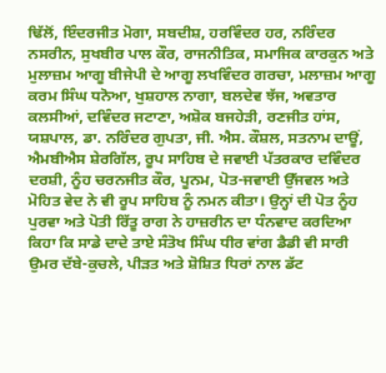ਢਿੱਲੋਂ, ਇੰਦਰਜੀਤ ਮੋਗਾ, ਸਬਦੀਸ਼, ਹਰਵਿੰਦਰ ਹਰ, ਨਰਿੰਦਰ ਨਸਰੀਨ, ਸੁਖਬੀਰ ਪਾਲ ਕੌਰ, ਰਾਜਨੀਤਿਕ, ਸਮਾਜਿਕ ਕਾਰਕੁਨ ਅਤੇ ਮੁਲਾਜ਼ਮ ਆਗੂ ਬੀਜੇਪੀ ਦੇ ਆਗੂ ਲਖਵਿੰਦਰ ਗਰਚਾ, ਮਲਾਜ਼ਮ ਆਗੂ ਕਰਮ ਸਿੰਘ ਧਨੋਆ, ਖੁਸ਼ਹਾਲ ਨਾਗਾ, ਬਲਦੇਵ ਝੱਜ, ਅਵਤਾਰ ਕਲਸੀਆਂ, ਦਵਿੰਦਰ ਜਟਾਣਾ, ਅਸ਼ੋਕ ਬਜਹੇੜੀ, ਰਣਜੀਤ ਹਾਂਸ, ਯਸ਼ਪਾਲ, ਡਾ. ਨਰਿੰਦਰ ਗੁਪਤਾ, ਜੀ. ਐਸ. ਕੌਸ਼ਲ, ਸਤਨਾਮ ਦਾਊਂ, ਐਮਬੀਐਸ ਸ਼ੇਰਗਿੱਲ, ਰੂਪ ਸਾਹਿਬ ਦੇ ਜਵਾਈ ਪੱਤਰਕਾਰ ਦਵਿੰਦਰ ਦਰਸ਼ੀ, ਨੂੰਹ ਚਰਨਜੀਤ ਕੌਰ, ਪੂਨਮ, ਪੋਤ-ਜਵਾਈ ਉੱਜਵਲ ਅਤੇ ਮੋਹਿਤ ਵੇਦ ਨੇ ਵੀ ਰੂਪ ਸਾਹਿਬ ਨੂੰ ਨਮਨ ਕੀਤਾ। ਉਨ੍ਹਾਂ ਦੀ ਪੋਤ ਨੂੰਹ ਪੁਰਵਾ ਅਤੇ ਪੋਤੀ ਰਿੱਤੂ ਰਾਗ ਨੇ ਹਾਜ਼ਰੀਨ ਦਾ ਧੰਨਵਾਦ ਕਰਦਿਆ ਕਿਹਾ ਕਿ ਸਾਡੇ ਦਾਦੇ ਤਾਏ ਸੰਤੋਖ ਸਿੰਘ ਧੀਰ ਵਾਂਗ ਡੈਡੀ ਵੀ ਸਾਰੀ ਉਮਰ ਦੱਬੇ-ਕੁਚਲੇ, ਪੀੜਤ ਅਤੇ ਸ਼ੋਸ਼ਿਤ ਧਿਰਾਂ ਨਾਲ ਡੱਟ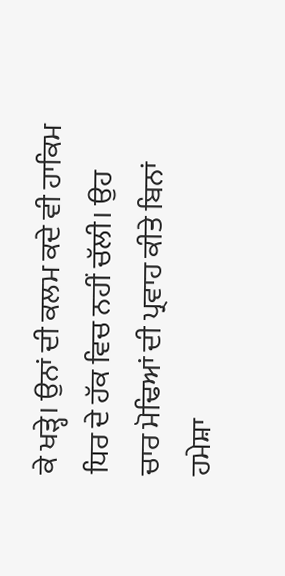ਕੇ ਖੜ੍ਹੇ। ਉਨਾਂ ਦੀ ਕਲਮ ਕਦੇ ਵੀ ਹਾਕਿਮ ਧਿਰ ਦੇ ਹੱਕ ਵਿਚ ਨਹੀਂ ਚੱਲੀ। ਉਹ ਚਾਰ ਮੋਢਿਆਂ ਦੀ ਪ੍ਰਵਾਹ ਕੀਤੇ ਬਿਨਾਂ ਹਮੇਸ਼ਾ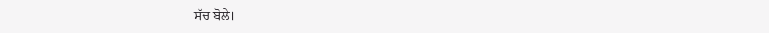ਸੱਚ ਬੋਲੇ।